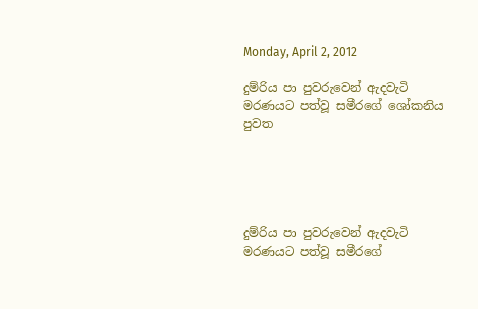Monday, April 2, 2012

දුම්රිය පා පුවරුවෙන් ඇදවැටි මරණයට පත්වූ සමීරගේ ශෝකනිය පුවත





දුම්රිය පා පුවරුවෙන් ඇදවැටි මරණයට පත්වූ සමීරගේ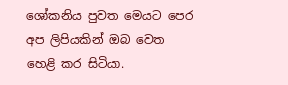ශෝකනිය පුවත මෙයට පෙර අප ලිපියකින් ඔබ වෙත හෙළි කර සිටියා.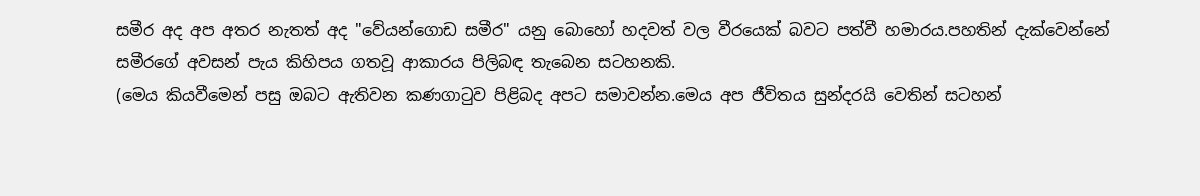සමීර අද අප අතර නැතත් අද "වේයන්ගොඩ සමීර" යනු බොහෝ හදවත් වල වීරයෙක් බවට පත්වී හමාරය.පහතින් දැක්වෙන්නේ සමීරගේ අවසන් පැය කිහිපය ගතවූ ආකාරය පිලිබඳ තැබෙන සටහනකි.
(මෙය කියවීමෙන් පසු ඔබට ඇතිවන කණගාටුව පිළිබද අපට සමාවන්න.මෙය අප ජීවිතය සුන්දරයි වෙතින් සටහන්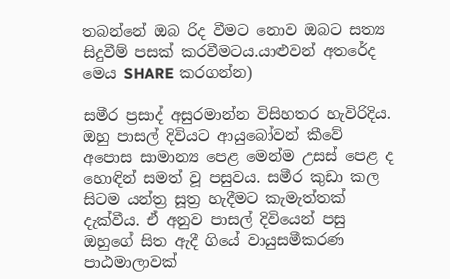තබන්නේ ඔබ රිද වීමට නොව ඔබට සත්‍ය සිදුවීම් පසක් කරවීමටය.යාළුවන් අතරේද මෙය SHARE කරගන්න)

සමීර ප්‍රසාද් අසුරමාන්න විසිහතර හැවිරිදිය. ඔහු පාසල් දිවියට ආයුබෝවන් කීවේ අපොස සාමාන්‍ය පෙළ මෙන්ම උසස්‌ පෙළ ද හොඳින් සමත් වූ පසුවය. සමීර කුඩා කල සිටම යන්ත්‍ර සූත්‍ර හැදීමට කැමැත්තක්‌ දැක්‌වීය. ඒ අනුව පාසල් දිවියෙන් පසු ඔහුගේ සිත ඇදී ගියේ වායුසමීකරණ පාඨමාලාවක්‌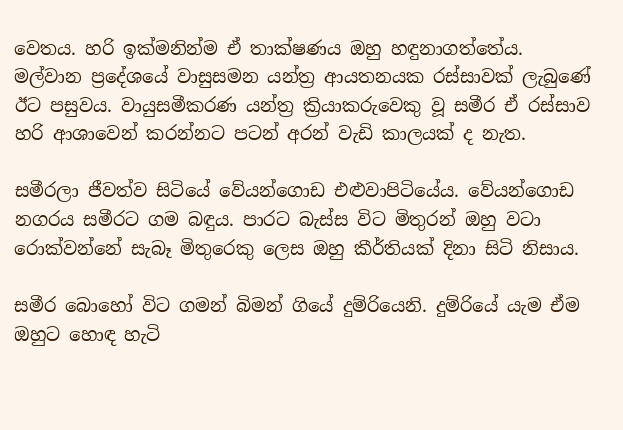වෙතය. හරි ඉක්‌මනින්ම ඒ තාක්‌ෂණය ඔහු හඳුනාගත්තේය. මල්වාන ප්‍රදේශයේ වාසුසමන යන්ත්‍ර ආයතනයක රස්‌සාවක්‌ ලැබුණේ ඊට පසුවය. වායුසමීකරණ යන්ත්‍ර ක්‍රියාකරුවෙකු වූ සමීර ඒ රස්‌සාව හරි ආශාවෙන් කරන්නට පටන් අරන් වැඩි කාලයක්‌ ද නැත.

සමීරලා ජීවත්ව සිටියේ වේයන්ගොඩ එළුවාපිටියේය. වේයන්ගොඩ නගරය සමීරට ගම බඳුය. පාරට බැස්‌ස විට මිතුරන් ඔහු වටා රොක්‌වන්නේ සැබෑ මිතුරෙකු ලෙස ඔහු කීර්තියක්‌ දිනා සිටි නිසාය.

සමීර බොහෝ විට ගමන් බිමන් ගියේ දුම්රියෙනි. දුම්රියේ යැම ඒම ඔහුට හොඳ හැටි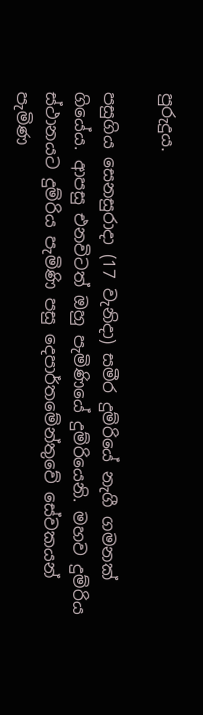පුරුදුය.

පසුගිය සෙනසුරාදා (17 වැනිදා) සමීර දුම්රියේ නැගී ගමනක්‌ ගියේය. ආපසු එනවිටත් ඔහු පැමිණියේ දුම්රියෙනි. මහව දුම්රිය ස්‌ථානයට දුම්රිය පැමිණි පසු දෙපාර්තමේන්තුවේ සේවකයන් පැමිණ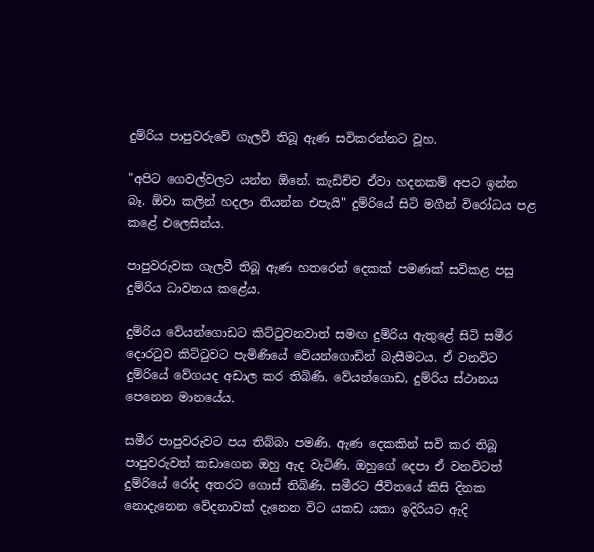දුම්රිය පාපුවරුවේ ගැලවී තිබූ ඇණ සවිකරන්නට වූහ.

"අපිට ගෙවල්වලට යන්න ඕනේ. කැඩිච්ච ඒවා හදනකම් අපට ඉන්න බෑ. ඕවා කලින් හදලා තියන්න එපැයි" දුම්රියේ සිටි මගීන් විරෝධය පළ කළේ එලෙසින්ය.

පාපුවරුවක ගැලවී තිබූ ඇණ හතරෙන් දෙකක්‌ පමණක්‌ සවිකළ පසු දුම්රිය ධාවනය කළේය.

දුම්රිය වේයන්ගොඩට කිට්‌ටුවනවාත් සමඟ දුම්රිය ඇතුළේ සිටි සමීර දොරටුව කිට්‌ටුවට පැමිණියේ වේයන්ගොඩින් බැසීමටය. ඒ වනවිට දුම්රියේ වේගයද අඩාල කර තිබිණි. වේයන්ගොඩ, දුම්රිය ස්‌ථානය පෙනෙන මානයේය.

සමීර පාපුවරුවට පය තිබ්බා පමණි. ඇණ දෙකකින් සවි කර තිබූ පාපුවරුවත් කඩාගෙන ඔහු ඇද වැටිණි. ඔහුගේ දෙපා ඒ වනවිටත් දුම්රියේ රෝද අතරට ගොස්‌ තිබිණි. සමීරට ජීවිතයේ කිසි දිනක නොදැනෙන වේදනාවක්‌ දැනෙන විට යකඩ යකා ඉදිරියට ඇදි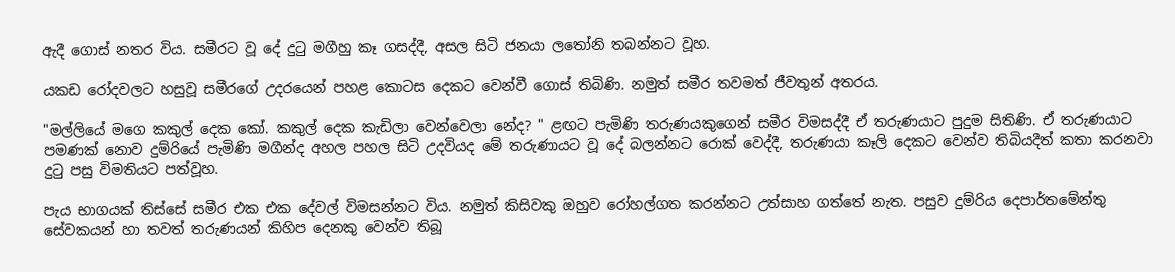ඇදී ගොස්‌ නතර විය. සමීරට වූ දේ දුටු මගීහු කෑ ගසද්දී, අසල සිටි ජනයා ලතෝනි තබන්නට වූහ.

යකඩ රෝදවලට හසුවූ සමීරගේ උදරයෙන් පහළ කොටස දෙකට වෙන්වී ගොස්‌ තිබිණි. නමුත් සමීර තවමත් ජීවතුන් අතරය.

"මල්ලියේ මගෙ කකුල් දෙක කෝ. කකුල් දෙක කැඩිලා වෙන්වෙලා නේද? " ළඟට පැමිණි තරුණයකුගෙන් සමීර විමසද්දී ඒ තරුණයාට පුදුම සිතිණි. ඒ තරුණයාට පමණක්‌ නොව දුම්රියේ පැමිණි මගීන්ද අහල පහල සිටි උදවියද මේ තරුණායට වූ දේ බලන්නට රොක්‌ වෙද්දී, තරුණයා කෑලි දෙකට වෙන්ව තිබියදීත් කතා කරනවා දුටු පසු විමතියට පත්වූහ.

පැය භාගයක්‌ තිස්‌සේ සමීර එක එක දේවල් විමසන්නට විය. නමුත් කිසිවකු ඔහුව රෝහල්ගත කරන්නට උත්සාහ ගත්තේ නැත. පසුව දුම්රිය දෙපාර්තමේන්තු සේවකයන් හා තවත් තරුණයන් කිහිප දෙනකු වෙන්ව තිබූ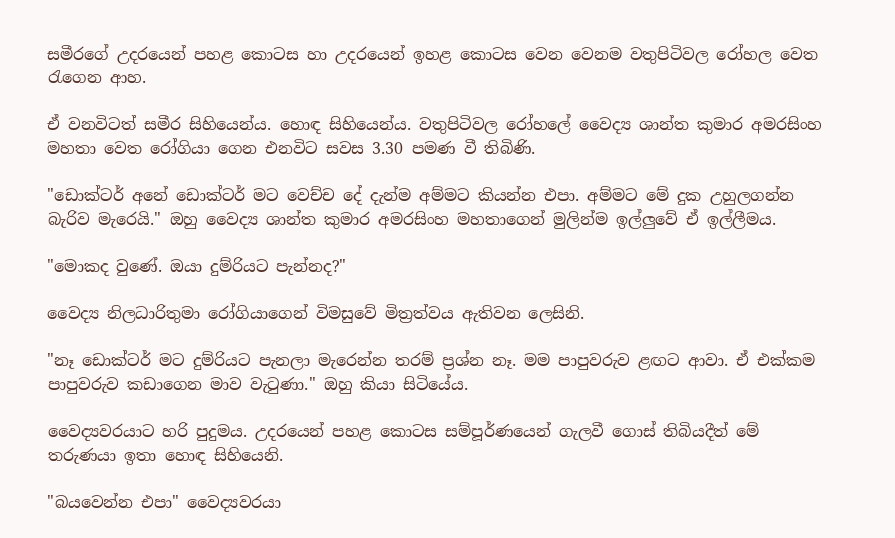සමීරගේ උදරයෙන් පහළ කොටස හා උදරයෙන් ඉහළ කොටස වෙන වෙනම වතුපිටිවල රෝහල වෙත රැගෙන ආහ.

ඒ වනවිටත් සමීර සිහියෙන්ය. හොඳ සිහියෙන්ය. වතුපිටිවල රෝහලේ වෛද්‍ය ශාන්ත කුමාර අමරසිංහ මහතා වෙත රෝගියා ගෙන එනවිට සවස 3.30 පමණ වී තිබිණි.

"ඩොක්‌ටර් අනේ ඩොක්‌ටර් මට වෙච්ච දේ දැන්ම අම්මට කියන්න එපා. අම්මට මේ දුක උහුලගන්න බැරිව මැරෙයි." ඔහු වෛද්‍ය ශාන්ත කුමාර අමරසිංහ මහතාගෙන් මුලින්ම ඉල්ලුවේ ඒ ඉල්ලීමය.

"මොකද වුණේ. ඔයා දුම්රියට පැන්නද?"

වෛද්‍ය නිලධාරිතුමා රෝගියාගෙන් විමසුවේ මිත්‍රත්වය ඇතිවන ලෙසිනි.

"නෑ ඩොක්‌ටර් මට දුම්රියට පැනලා මැරෙන්න තරම් ප්‍රශ්න නෑ. මම පාපුවරුව ළඟට ආවා. ඒ එක්‌කම පාපුවරුව කඩාගෙන මාව වැටුණා." ඔහු කියා සිටියේය.

වෛද්‍යවරයාට හරි පුදුමය. උදරයෙන් පහළ කොටස සම්පූර්ණයෙන් ගැලවී ගොස්‌ තිබියදීත් මේ තරුණයා ඉතා හොඳ සිහියෙනි.

"බයවෙන්න එපා" වෛද්‍යවරයා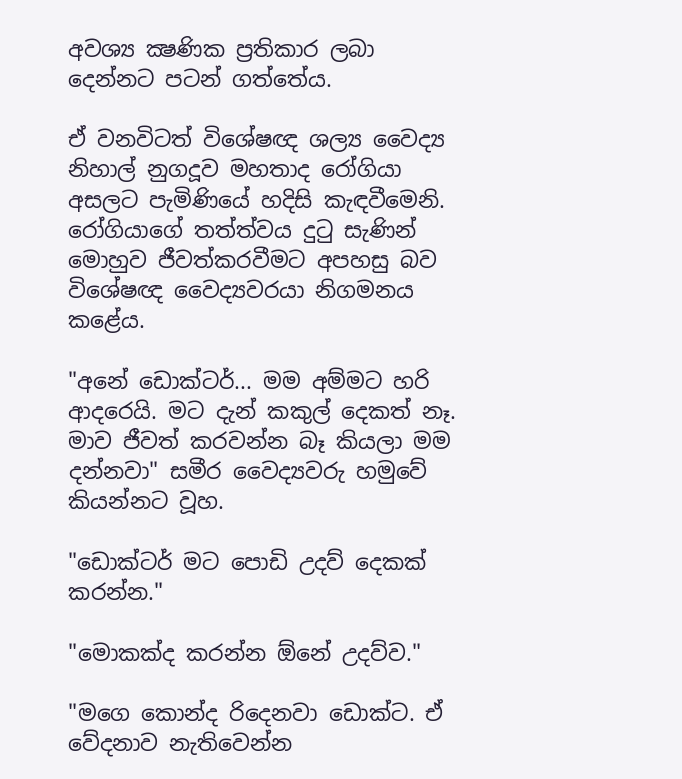අවශ්‍ය ක්‍ෂණික ප්‍රතිකාර ලබා දෙන්නට පටන් ගත්තේය.

ඒ වනවිටත් විශේෂඥ ශල්‍ය වෛද්‍ය නිහාල් නුගදූව මහතාද රෝගියා අසලට පැමිණියේ හදිසි කැඳවීමෙනි. රෝගියාගේ තත්ත්වය දුටු සැණින් මොහුව ජීවත්කරවීමට අපහසු බව විශේෂඥ වෛද්‍යවරයා නිගමනය කළේය.

"අනේ ඩොක්‌ටර්... මම අම්මට හරි ආදරෙයි. මට දැන් කකුල් දෙකත් නෑ. මාව ජීවත් කරවන්න බෑ කියලා මම දන්නවා" සමීර වෛද්‍යවරු හමුවේ කියන්නට වූහ.

"ඩොක්‌ටර් මට පොඩි උදව් දෙකක්‌ කරන්න."

"මොකක්‌ද කරන්න ඕනේ උදව්ව."

"මගෙ කොන්ද රිදෙනවා ඩොක්‌ට. ඒ වේදනාව නැතිවෙන්න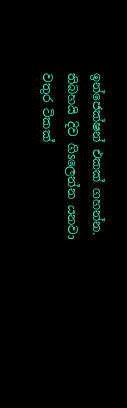ඉන්ජෙක්‌ෂන් එකක්‌ ගහන්න. තිබහයි දිව ගිsලෙන්න යනවා වතුර ටිකක්‌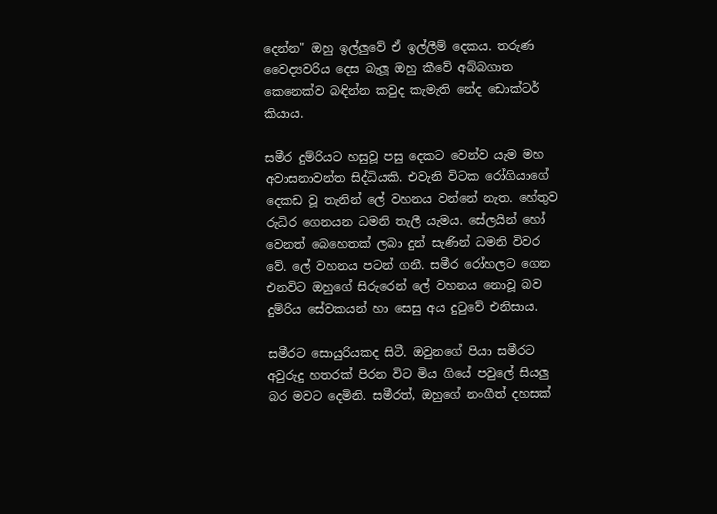දෙන්න" ඔහු ඉල්ලුවේ ඒ ඉල්ලීම් දෙකය. තරුණ වෛද්‍යවරිය දෙස බැලූ ඔහු කීවේ අබ්බගාත කෙනෙක්‌ව බඳින්න කවුද කැමැති නේද ඩොක්‌ටර් කියාය.

සමීර දුම්රියට හසුවූ පසු දෙකට වෙන්ව යැම මහ අවාසනාවන්ත සිද්ධියකි. එවැනි විටක රෝගියාගේ දෙකඩ වූ තැනින් ලේ වහනය වන්නේ නැත. හේතුව රුධිර ගෙනයන ධමනි තැලී යැමය. සේලයින් හෝ වෙනත් බෙහෙතක්‌ ලබා දුන් සැණින් ධමනි විවර වේ. ලේ වහනය පටන් ගනී. සමීර රෝහලට ගෙන එනවිට ඔහුගේ සිරුරෙන් ලේ වහනය නොවූ බව දුම්රිය සේවකයන් හා සෙසු අය දුටුවේ එනිසාය.

සමීරට සොයුරියකද සිටී. ඔවුනගේ පියා සමීරට අවුරුදු හතරක්‌ පිරන විට මිය ගියේ පවුලේ සියලු බර මවට දෙමිනි. සමීරත්, ඔහුගේ නංගීත් දහසක්‌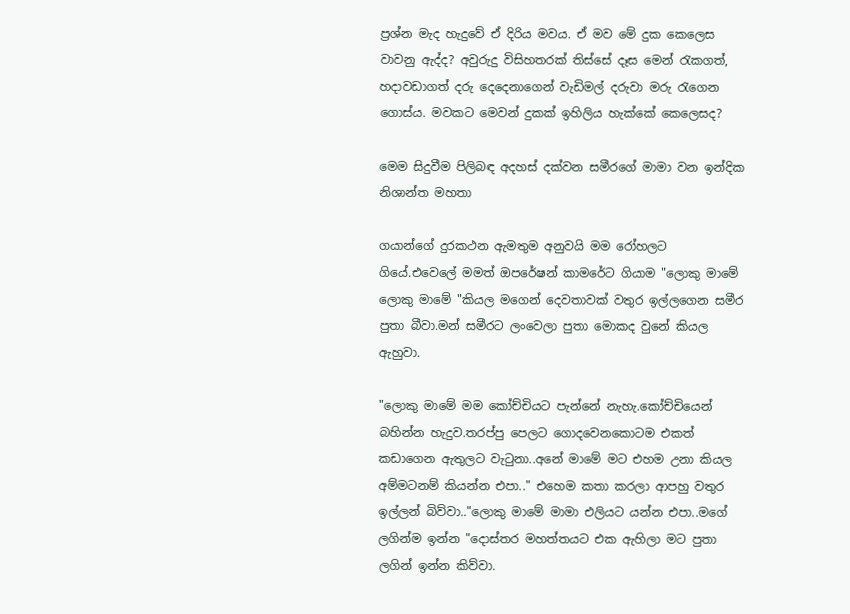ප්‍රශ්න මැද හැදුවේ ඒ දිරිය මවය. ඒ මව මේ දුක කෙලෙස වාවනු ඇද්ද? අවුරුදු විසිහතරක්‌ තිස්‌සේ දෑස මෙන් රැකගත්, හදාවඩාගත් දරු දෙදෙනාගෙන් වැඩිමල් දරුවා මරු රැගෙන ගොස්‌ය. මවකට මෙවන් දුකක්‌ ඉහිලිය හැක්‌කේ කෙලෙසද?

මෙම සිදුවීම පිලිබඳ අදහස් දක්වන සමීරගේ මාමා වන ඉන්දික නිශාන්ත මහතා

ගයාන්ගේ දුරකථන ඇමතුම අනුවයි මම රෝහලට ගියේ.එවෙලේ මමත් ඔපරේෂන් කාමරේට ගියාම "ලොකු මාමේ ලොකු මාමේ "කියල මගෙන් දෙවතාවක් වතුර ඉල්ලගෙන සමීර පුතා බීවා.මන් සමීරට ලංවෙලා පුතා මොකද වුනේ කියල ඇහුවා.

"ලොකු මාමේ මම කෝච්චියට පැන්නේ නැහැ.කෝච්චියෙන් බහින්න හැදුව.තරප්පු පෙලට ගොදවෙනකොටම එකත් කඩාගෙන ඇතුලට වැටුනා..අනේ මාමේ මට එහම උනා කියල අම්මටනම් කියන්න එපා.." එහෙම කතා කරලා ආපහු වතුර ඉල්ලන් බිව්වා.."ලොකු මාමේ මාමා එලියට යන්න එපා..මගේ ලගින්ම ඉන්න "දොස්තර මහත්තයට එක ඇහිලා මට පුතා ලගින් ඉන්න කිව්වා.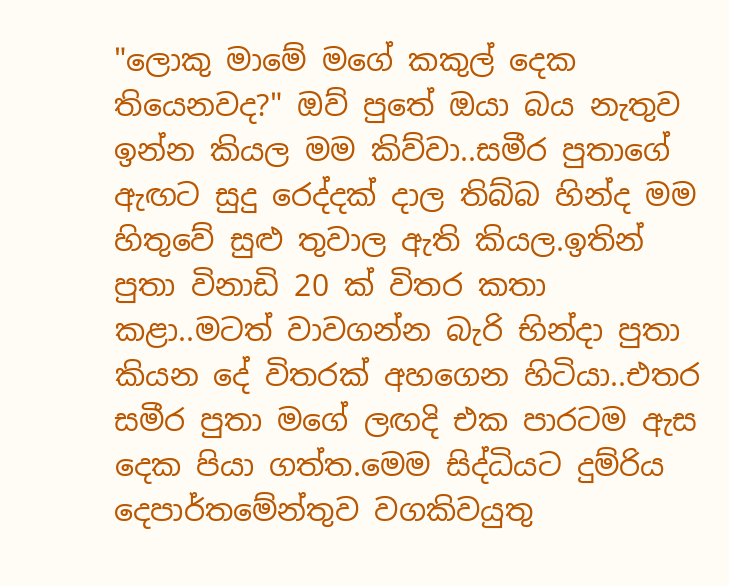"ලොකු මාමේ මගේ කකුල් දෙක තියෙනවද?" ඔව් පුතේ ඔයා බය නැතුව ඉන්න කියල මම කිව්වා..සමීර පුතාගේ ඇඟට සුදු රෙද්දක් දාල තිබ්බ හින්ද මම හිතුවේ සුළු තුවාල ඇති කියල.ඉතින් පුතා විනාඩි 20 ක් විතර කතා කළා..මටත් වාවගන්න බැරි භින්දා පුතා කියන දේ විතරක් අහගෙන හිටියා..එතර සමීර පුතා මගේ ලඟදි එක පාරටම ඇස දෙක පියා ගත්ත.මෙම සිද්ධියට දුම්රිය දෙපාර්තමේන්තුව වගකිවයුතු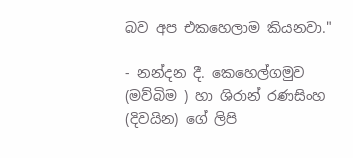බව අප එකහෙලාම කියනවා."

- නන්දන දී. කෙහෙල්ගමුව (මව්බිම ) හා ශිරාන් රණසිංහ (දිවයින) ගේ ලිපි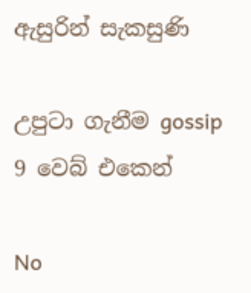ඇසුරින් සැකසුණි

උපුටා ගැනීම gossip 9 වෙබ් එකෙන්

No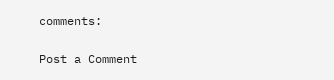comments:

Post a Comment